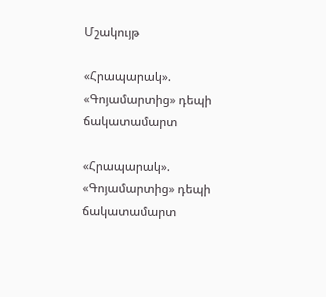Մշակույթ

«Հրապարակ». «Գոյամարտից» դեպի ճակատամարտ

«Հրապարակ». «Գոյամարտից» դեպի ճակատամարտ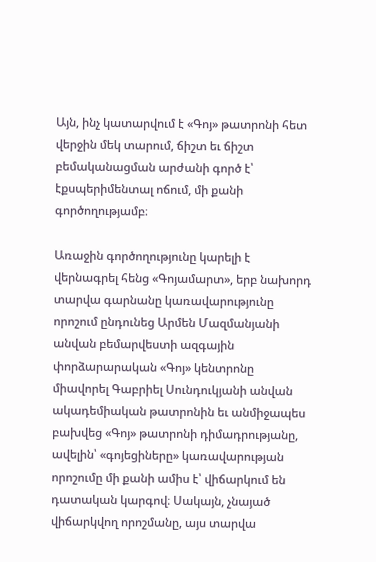Այն, ինչ կատարվում է «Գոյ» թատրոնի հետ վերջին մեկ տարում, ճիշտ եւ ճիշտ բեմականացման արժանի գործ է՝ էքսպերիմենտալ ոճում, մի քանի գործողությամբ։

Առաջին գործողությունը կարելի է վերնագրել հենց «Գոյամարտ», երբ նախորդ տարվա գարնանը կառավարությունը որոշում ընդունեց Արմեն Մազմանյանի անվան բեմարվեստի ազգային փորձարարական «Գոյ» կենտրոնը միավորել Գաբրիել Սունդուկյանի անվան ակադեմիական թատրոնին եւ անմիջապես բախվեց «Գոյ» թատրոնի դիմադրությանը, ավելին՝ «գոյեցիները» կառավարության որոշումը մի քանի ամիս է՝ վիճարկում են դատական կարգով։ Սակայն, չնայած վիճարկվող որոշմանը, այս տարվա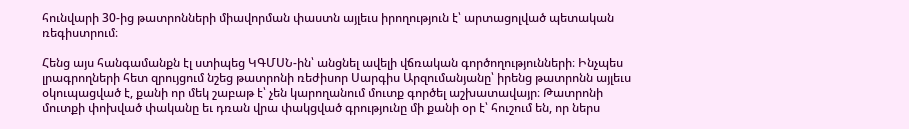հունվարի 30-ից թատրոնների միավորման փաստն այլեւս իրողություն է՝ արտացոլված պետական ռեգիստրում։

Հենց այս հանգամանքն էլ ստիպեց ԿԳՄՍՆ-ին՝ անցնել ավելի վճռական գործողությունների։ Ինչպես լրագրողների հետ զրույցում նշեց թատրոնի ռեժիսոր Սարգիս Արզումանյանը՝ իրենց թատրոնն այլեւս օկուպացված է, քանի որ մեկ շաբաթ է՝ չեն կարողանում մուտք գործել աշխատավայր։ Թատրոնի մուտքի փոխված փականը եւ դռան վրա փակցված գրությունը մի քանի օր է՝ հուշում են, որ ներս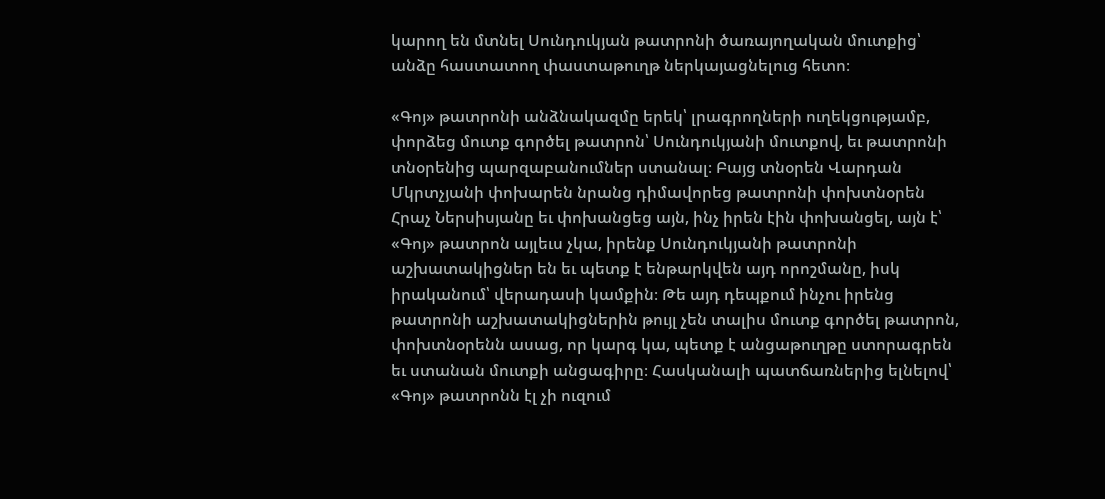կարող են մտնել Սունդուկյան թատրոնի ծառայողական մուտքից՝ անձը հաստատող փաստաթուղթ ներկայացնելուց հետո։

«Գոյ» թատրոնի անձնակազմը երեկ՝ լրագրողների ուղեկցությամբ, փորձեց մուտք գործել թատրոն՝ Սունդուկյանի մուտքով, եւ թատրոնի տնօրենից պարզաբանումներ ստանալ։ Բայց տնօրեն Վարդան Մկրտչյանի փոխարեն նրանց դիմավորեց թատրոնի փոխտնօրեն Հրաչ Ներսիսյանը եւ փոխանցեց այն, ինչ իրեն էին փոխանցել, այն է՝ «Գոյ» թատրոն այլեւս չկա, իրենք Սունդուկյանի թատրոնի աշխատակիցներ են եւ պետք է ենթարկվեն այդ որոշմանը, իսկ իրականում՝ վերադասի կամքին։ Թե այդ դեպքում ինչու իրենց թատրոնի աշխատակիցներին թույլ չեն տալիս մուտք գործել թատրոն, փոխտնօրենն ասաց, որ կարգ կա, պետք է անցաթուղթը ստորագրեն եւ ստանան մուտքի անցագիրը։ Հասկանալի պատճառներից ելնելով՝ «Գոյ» թատրոնն էլ չի ուզում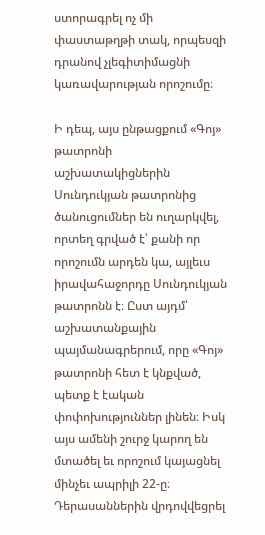ստորագրել ոչ մի փաստաթղթի տակ, որպեսզի դրանով չլեգիտիմացնի կառավարության որոշումը։

Ի դեպ, այս ընթացքում «Գոյ» թատրոնի աշխատակիցներին Սունդուկյան թատրոնից ծանուցումներ են ուղարկվել, որտեղ գրված է՝ քանի որ որոշումն արդեն կա, այլեւս իրավահաջորդը Սունդուկյան թատրոնն է։ Ըստ այդմ՝ աշխատանքային պայմանագրերում, որը «Գոյ» թատրոնի հետ է կնքված, պետք է էական փոփոխություններ լինեն։ Իսկ այս ամենի շուրջ կարող են մտածել եւ որոշում կայացնել մինչեւ ապրիլի 22-ը։ Դերասաններին վրդովվեցրել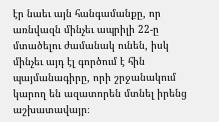էր նաեւ այն հանգամանքը, որ առնվազն մինչեւ ապրիլի 22-ը մտածելու ժամանակ ունեն, իսկ մինչեւ այդ էլ գործում է հին պայմանագիրը, որի շրջանակում կարող են ազատորեն մտնել իրենց աշխատավայր։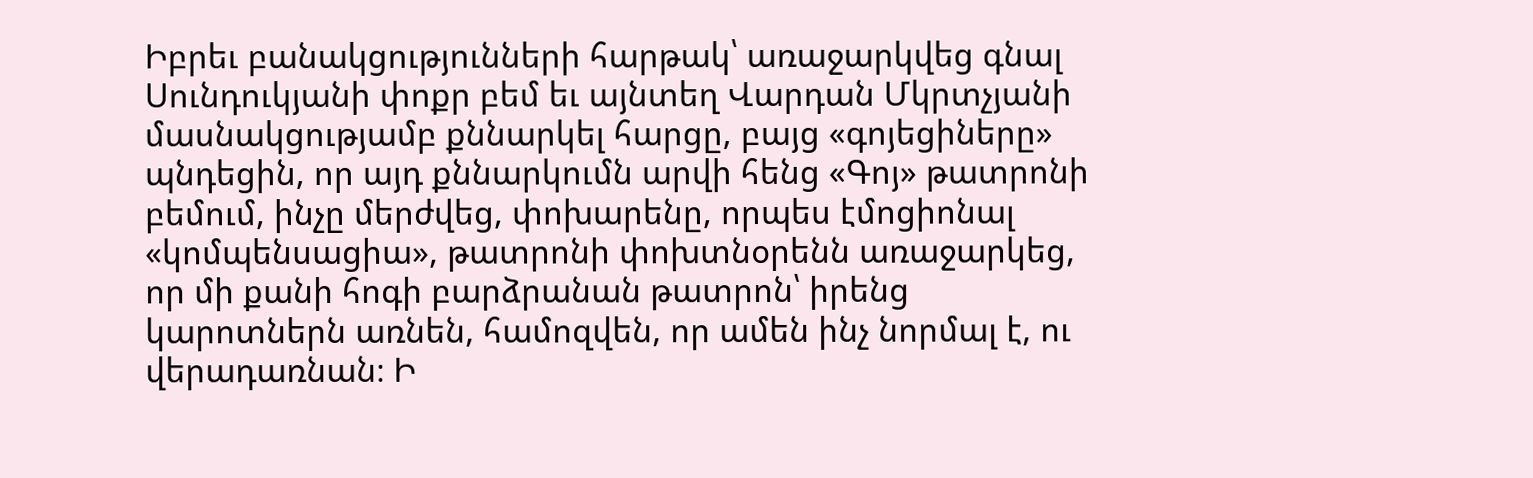Իբրեւ բանակցությունների հարթակ՝ առաջարկվեց գնալ Սունդուկյանի փոքր բեմ եւ այնտեղ Վարդան Մկրտչյանի մասնակցությամբ քննարկել հարցը, բայց «գոյեցիները» պնդեցին, որ այդ քննարկումն արվի հենց «Գոյ» թատրոնի բեմում, ինչը մերժվեց, փոխարենը, որպես էմոցիոնալ «կոմպենսացիա», թատրոնի փոխտնօրենն առաջարկեց, որ մի քանի հոգի բարձրանան թատրոն՝ իրենց կարոտներն առնեն, համոզվեն, որ ամեն ինչ նորմալ է, ու վերադառնան։ Ի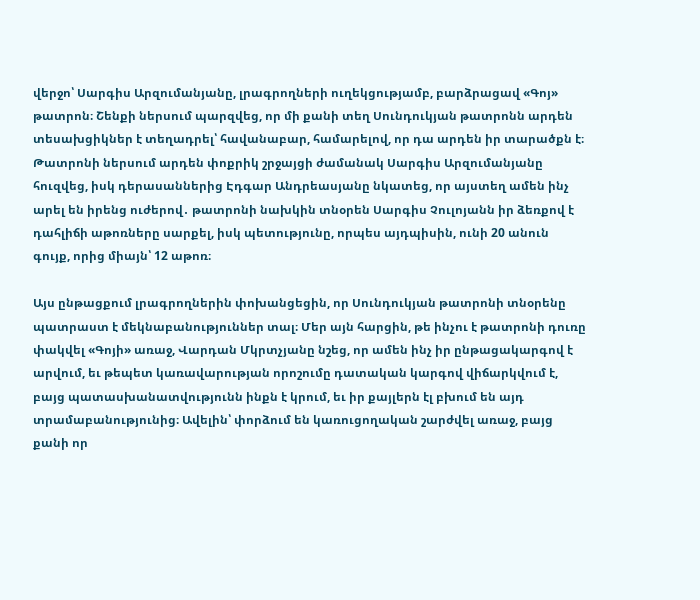վերջո՝ Սարգիս Արզումանյանը, լրագրողների ուղեկցությամբ, բարձրացավ «Գոյ» թատրոն։ Շենքի ներսում պարզվեց, որ մի քանի տեղ Սունդուկյան թատրոնն արդեն տեսախցիկներ է տեղադրել՝ հավանաբար, համարելով, որ դա արդեն իր տարածքն է։ Թատրոնի ներսում արդեն փոքրիկ շրջայցի ժամանակ Սարգիս Արզումանյանը հուզվեց, իսկ դերասաններից Էդգար Անդրեասյանը նկատեց, որ այստեղ ամեն ինչ արել են իրենց ուժերով․ թատրոնի նախկին տնօրեն Սարգիս Չուլոյանն իր ձեռքով է դահլիճի աթոռները սարքել, իսկ պետությունը, որպես այդպիսին, ունի 20 անուն գույք, որից միայն՝ 12 աթոռ։

Այս ընթացքում լրագրողներին փոխանցեցին, որ Սունդուկյան թատրոնի տնօրենը պատրաստ է մեկնաբանություններ տալ։ Մեր այն հարցին, թե ինչու է թատրոնի դուռը փակվել «Գոյի» առաջ, Վարդան Մկրտչյանը նշեց, որ ամեն ինչ իր ընթացակարգով է արվում, եւ թեպետ կառավարության որոշումը դատական կարգով վիճարկվում է, բայց պատասխանատվությունն ինքն է կրում, եւ իր քայլերն էլ բխում են այդ տրամաբանությունից։ Ավելին՝ փորձում են կառուցողական շարժվել առաջ, բայց քանի որ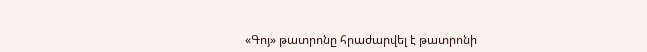«Գոյ» թատրոնը հրաժարվել է թատրոնի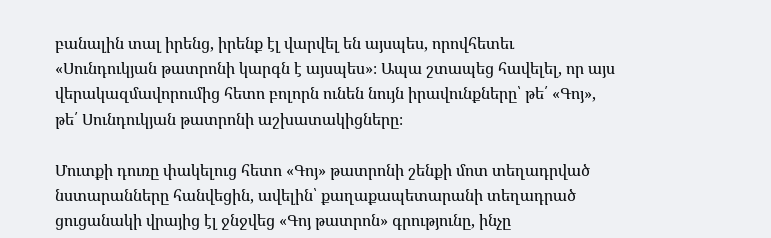բանալին տալ իրենց, իրենք էլ վարվել են այսպես, որովհետեւ «Սունդուկյան թատրոնի կարգն է այսպես»։ Ապա շտապեց հավելել, որ այս վերակազմավորումից հետո բոլորն ունեն նույն իրավունքները՝ թե՛ «Գոյ», թե՛ Սունդուկյան թատրոնի աշխատակիցները։

Մուտքի դուռը փակելուց հետո «Գոյ» թատրոնի շենքի մոտ տեղադրված նստարանները հանվեցին, ավելին՝ քաղաքապետարանի տեղադրած ցուցանակի վրայից էլ ջնջվեց «Գոյ թատրոն» գրությունը, ինչը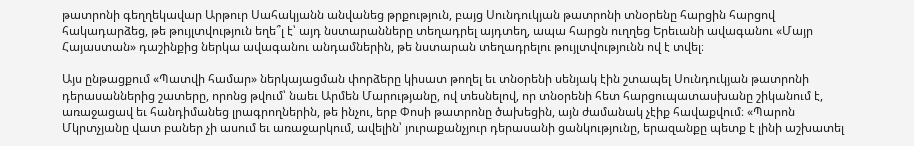թատրոնի գեղղեկավար Արթուր Սահակյանն անվանեց թրքություն, բայց Սունդուկյան թատրոնի տնօրենը հարցին հարցով հակադարձեց, թե թույլտվություն եղե՞լ է՝ այդ նստարանները տեղադրել այդտեղ, ապա հարցն ուղղեց Երեւանի ավագանու «Մայր Հայաստան» դաշինքից ներկա ավագանու անդամներին, թե նստարան տեղադրելու թույլտվությունն ով է տվել։

Այս ընթացքում «Պատվի համար» ներկայացման փորձերը կիսատ թողել եւ տնօրենի սենյակ էին շտապել Սունդուկյան թատրոնի դերասաններից շատերը, որոնց թվում՝ նաեւ Արմեն Մարությանը, ով տեսնելով, որ տնօրենի հետ հարցուպատասխանը շիկանում է, առաջացավ եւ հանդիմանեց լրագրողներին, թե ինչու, երբ Փոսի թատրոնը ծախեցին, այն ժամանակ չէիք հավաքվում։ «Պարոն Մկրտչյանը վատ բաներ չի ասում եւ առաջարկում, ավելին՝ յուրաքանչյուր դերասանի ցանկությունը, երազանքը պետք է լինի աշխատել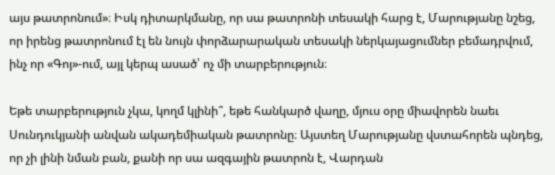այս թատրոնում»։ Իսկ դիտարկմանը, որ սա թատրոնի տեսակի հարց է, Մարությանը նշեց, որ իրենց թատրոնում էլ են նույն փորձարարական տեսակի ներկայացումներ բեմադրվում, ինչ որ «Գոյ»-ում, այլ կերպ ասած՝ ոչ մի տարբերություն։

Եթե տարբերություն չկա, կողմ կլինի՞, եթե հանկարծ վաղը, մյուս օրը միավորեն նաեւ Սունդուկյանի անվան ակադեմիական թատրոնը։ Այստեղ Մարությանը վստահորեն պնդեց, որ չի լինի նման բան, քանի որ սա ազգային թատրոն է, Վարդան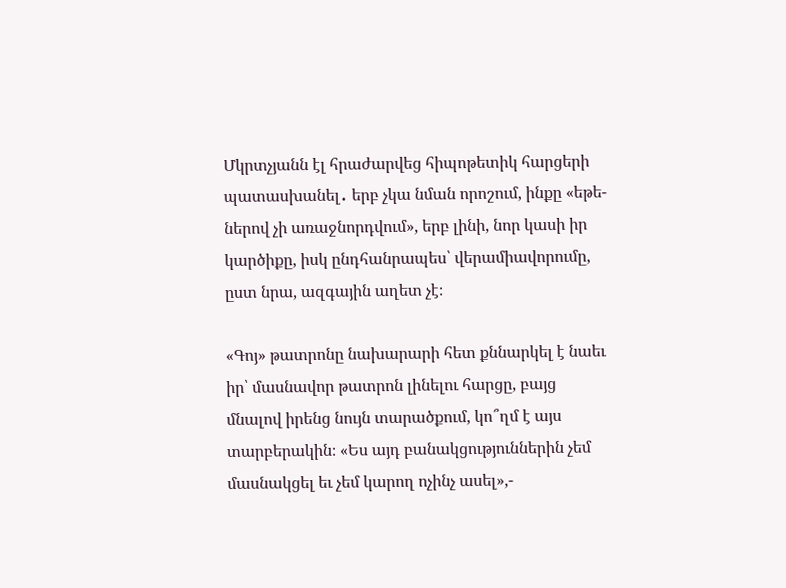Մկրտչյանն էլ հրաժարվեց հիպոթետիկ հարցերի պատասխանել․ երբ չկա նման որոշում, ինքը «եթե-ներով չի առաջնորդվում», երբ լինի, նոր կասի իր կարծիքը, իսկ ընդհանրապես՝ վերամիավորումը, ըստ նրա, ազգային աղետ չէ։

«Գոյ» թատրոնը նախարարի հետ քննարկել է նաեւ իր՝ մասնավոր թատրոն լինելու հարցը, բայց մնալով իրենց նույն տարածքում, կո՞ղմ է այս տարբերակին։ «Ես այդ բանակցություններին չեմ մասնակցել եւ չեմ կարող ոչինչ ասել»,-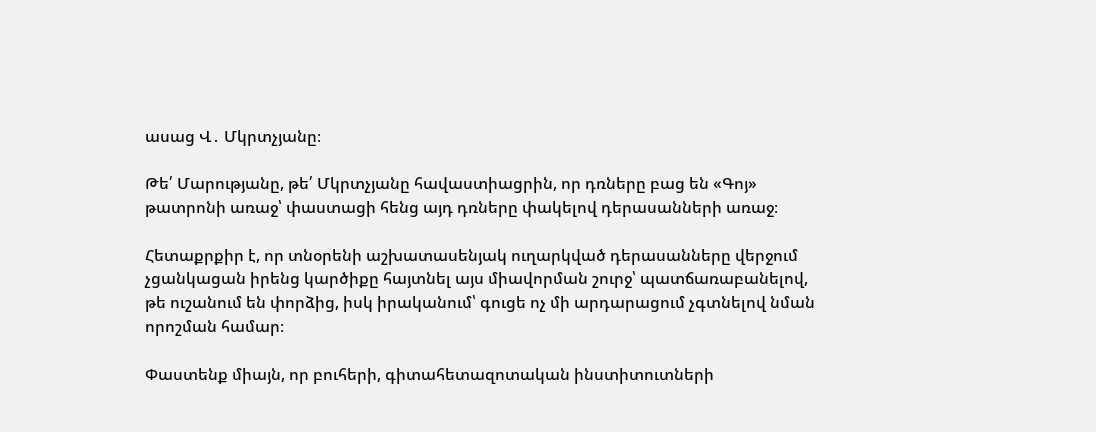ասաց Վ․ Մկրտչյանը։

Թե՛ Մարությանը, թե՛ Մկրտչյանը հավաստիացրին, որ դռները բաց են «Գոյ» թատրոնի առաջ՝ փաստացի հենց այդ դռները փակելով դերասանների առաջ։

Հետաքրքիր է, որ տնօրենի աշխատասենյակ ուղարկված դերասանները վերջում չցանկացան իրենց կարծիքը հայտնել այս միավորման շուրջ՝ պատճառաբանելով, թե ուշանում են փորձից, իսկ իրականում՝ գուցե ոչ մի արդարացում չգտնելով նման որոշման համար։

Փաստենք միայն, որ բուհերի, գիտահետազոտական ինստիտուտների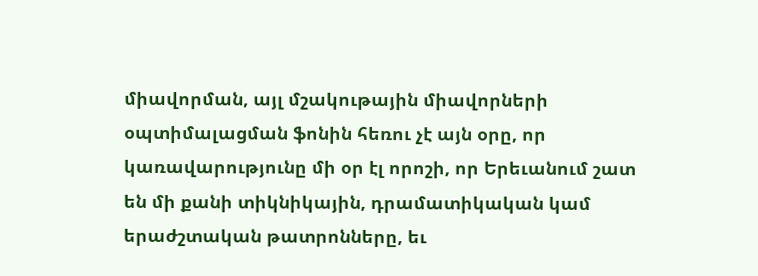միավորման, այլ մշակութային միավորների օպտիմալացման ֆոնին հեռու չէ այն օրը, որ կառավարությունը մի օր էլ որոշի, որ Երեւանում շատ են մի քանի տիկնիկային, դրամատիկական կամ երաժշտական թատրոնները, եւ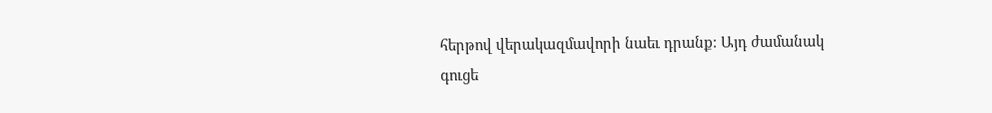հերթով վերակազմավորի նաեւ դրանք։ Այդ ժամանակ գուցե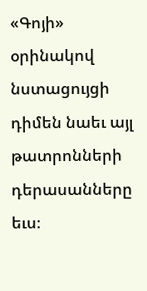«Գոյի» օրինակով նստացույցի դիմեն նաեւ այլ թատրոնների դերասանները եւս։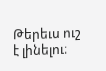Թերեւս ուշ է լինելու։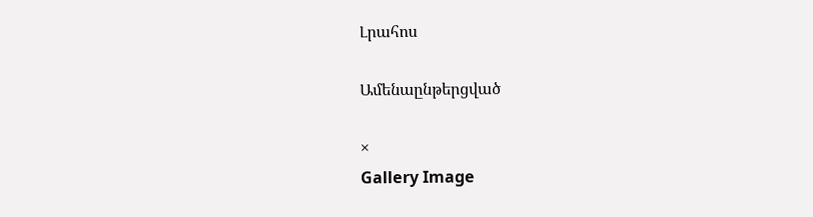Լրահոս

Ամենաընթերցված

×
Gallery Image